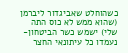כשהוחלט שאביגדור ליברמן (שהוא ממש לא כוס התה שלי) ישמש כשר הביטחון- נעמדו כל עיתונאי החצר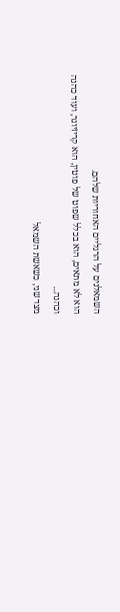השמאלנים על הרגליים האחוריות שלהם.
הוא לא מתאים, הוא בכלל שפוט של פוטין, הוא קריזיונר, ועוד כהנה וכהנה...
מצד שני, כשאשת השמאל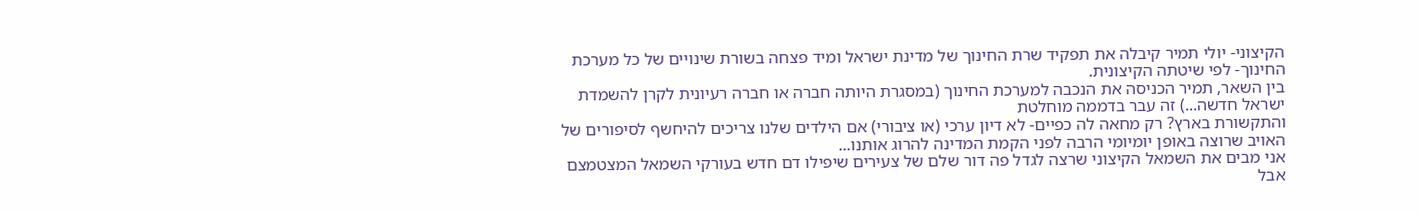הקיצוני- יולי תמיר קיבלה את תפקיד שרת החינוך של מדינת ישראל ומיד פצחה בשורת שינויים של כל מערכת החינוך- לפי שיטתה הקיצונית.
בין השאר, תמיר הכניסה את הנכבה למערכת החינוך (במסגרת היותה חברה או חברה רעיונית לקרן להשמדת ישראל חדשה...) זה עבר בדממה מוחלטת
והתקשורת בארץ? רק מחאה לה כפיים- לא דיון ערכי (או ציבורי) אם הילדים שלנו צריכים להיחשף לסיפורים של האויב שרוצה באופן יומיומי הרבה לפני הקמת המדינה להרוג אותנו...
אני מבים את השמאל הקיצוני שרצה לגדל פה דור שלם של צעירים שיפילו דם חדש בעורקי השמאל המצטמצם אבל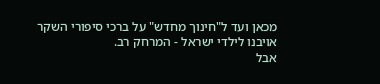מכאן ועד ל"חינוך מחדש" על ברכי סיפורי השקר אויבנו לילדי ישראל - המרחק רב.
אבל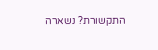התקשורת? נשארה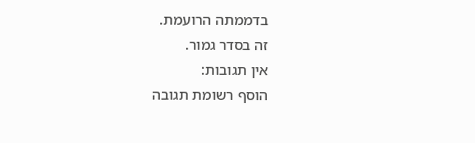בדממתה הרועמת.
זה בסדר גמור.
אין תגובות:
הוסף רשומת תגובה